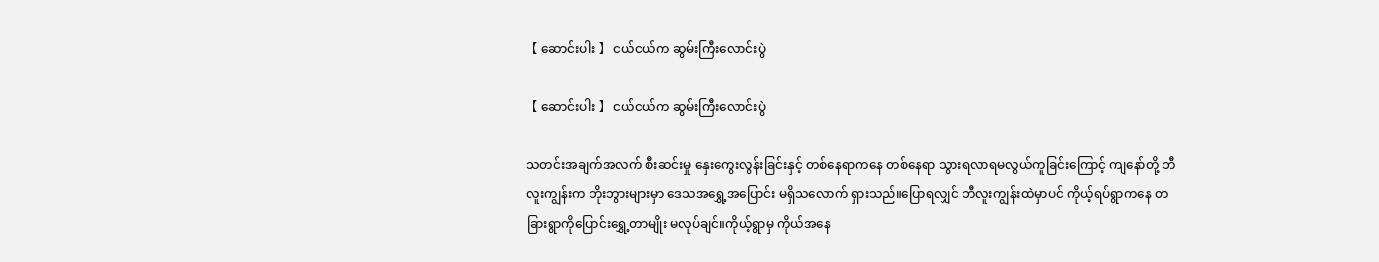【 ဆောင်းပါး 】 ငယ်ငယ်က ဆွမ်းကြီးလောင်းပွဲ

【 ဆောင်းပါး 】 ငယ်ငယ်က ဆွမ်းကြီးလောင်းပွဲ

သတင်းအချက်အလက် စီးဆင်းမှု နှေးကွေးလွန်းခြင်းနှင့် တစ်နေရာကနေ တစ်နေရာ သွားရလာရမလွယ်ကူခြင်းကြောင့် ကျနော်တို့ ဘီလူးကျွန်းက ဘိုးဘွားများမှာ ဒေသအရွှေ့အပြောင်း မရှိသလောက် ရှားသည်။ပြောရလျှင် ဘီလူးကျွန်းထဲမှာပင် ကိုယ့်ရပ်ရွာကနေ တခြားရွာကိုပြောင်းရွှေ့တာမျိုး မလုပ်ချင်။ကိုယ့်ရွာမှ ကိုယ်အနေ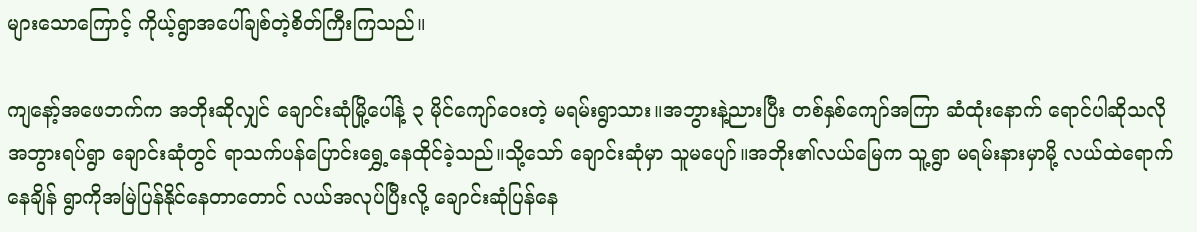များသောကြောင့် ကိုယ့်ရွာအပေါ်ချစ်တဲ့စိတ်ကြီးကြသည်။

ကျနော့်အဖေဘက်က အဘိုးဆိုလျှင် ချောင်းဆုံမြို့ပေါ်နဲ့ ၃ မိုင်ကျော်ဝေးတဲ့ မရမ်းရွာသား။အဘွားနဲ့ညားပြီး တစ်နှစ်ကျော်အကြာ ဆံထုံးနောက် ရောင်ပါဆိုသလို အဘွားရပ်ရွာ ချောင်းဆုံတွင် ရာသက်ပန်ပြောင်းရွှေ့နေထိုင်ခဲ့သည်။သို့သော် ချောင်းဆုံမှာ သူမပျော်။အဘိုး၏လယ်မြေက သူ့ရွာ မရမ်းနားမှာမို့ လယ်ထဲရောက်နေချိန် ရွာကိုအမြဲပြန်နိုင်နေတာတောင် လယ်အလုပ်ပြီးလို့ ချောင်းဆုံပြန်နေ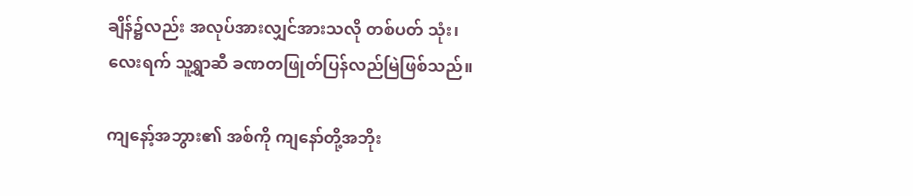ချိန်၌လည်း အလုပ်အားလျှင်အားသလို တစ်ပတ် သုံး၊ လေးရက် သူ့ရွာဆီ ခဏတဖြုတ်ပြန်လည်မြဲဖြစ်သည်။

ကျနော့်အဘွား၏ အစ်ကို ကျနော်တို့အဘိုး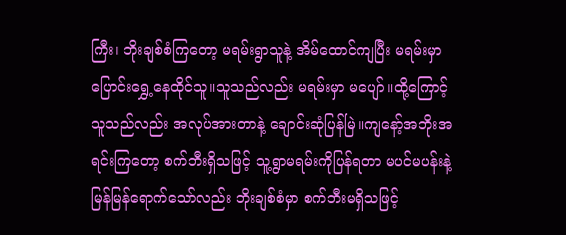ကြီး၊ ဘိုးချစ်စံကြတော့ မရမ်းရွာသူနဲ့ အိမ်ထောင်ကျပြီး မရမ်းမှာ ပြောင်းရွှေ့နေထိုင်သူ။သူသည်လည်း မရမ်းမှာ မပျော်။ထို့ကြောင့် သူသည်လည်း အလုပ်အားတာနဲ့ ချောင်းဆုံပြန်မြဲ။ကျနော့်အဘိုးအရင်းကြတော့ စက်ဘီးရှိသဖြင့် သူ့ရွာမရမ်းကိုပြန်ရတာ မပင်မပန်းနဲ့ မြန်မြန်ရောက်သော်လည်း ဘိုးချစ်စံမှာ စက်ဘီးမရှိသဖြင့်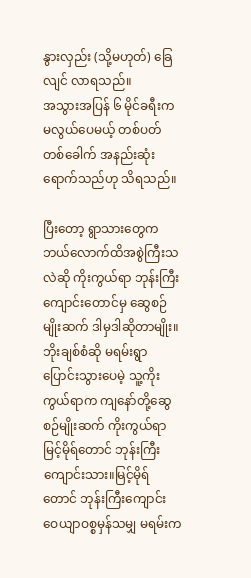နွားလှည်း (သို့မဟုတ်) ခြေလျင် လာရသည်။
အသွားအပြန် ၆ မိုင်ခရီးက မလွယ်ပေမယ့် တစ်ပတ် တစ်ခေါက် အနည်းဆုံးရောက်သည်ဟု သိရသည်။

ပြီးတော့ ရွာသားတွေက ဘယ်လောက်ထိအစွဲကြီးသလဲဆို ကိုးကွယ်ရာ ဘုန်းကြီးကျောင်းတောင်မှ ဆွေစဉ်မျိုးဆက် ဒါမှဒါဆိုတာမျိုး။ဘိုးချစ်စံဆို မရမ်းရွာပြောင်းသွားပေမဲ့ သူ့ကိုးကွယ်ရာက ကျနော်တို့ဆွေစဉ်မျိုးဆက် ကိုးကွယ်ရာ မြင့်မိုရ်တောင် ဘုန်းကြီးကျောင်းသား။မြင့်မိုရ်တောင် ဘုန်းကြီးကျောင်း ဝေယျာဝစ္စမှန်သမျှ မရမ်းက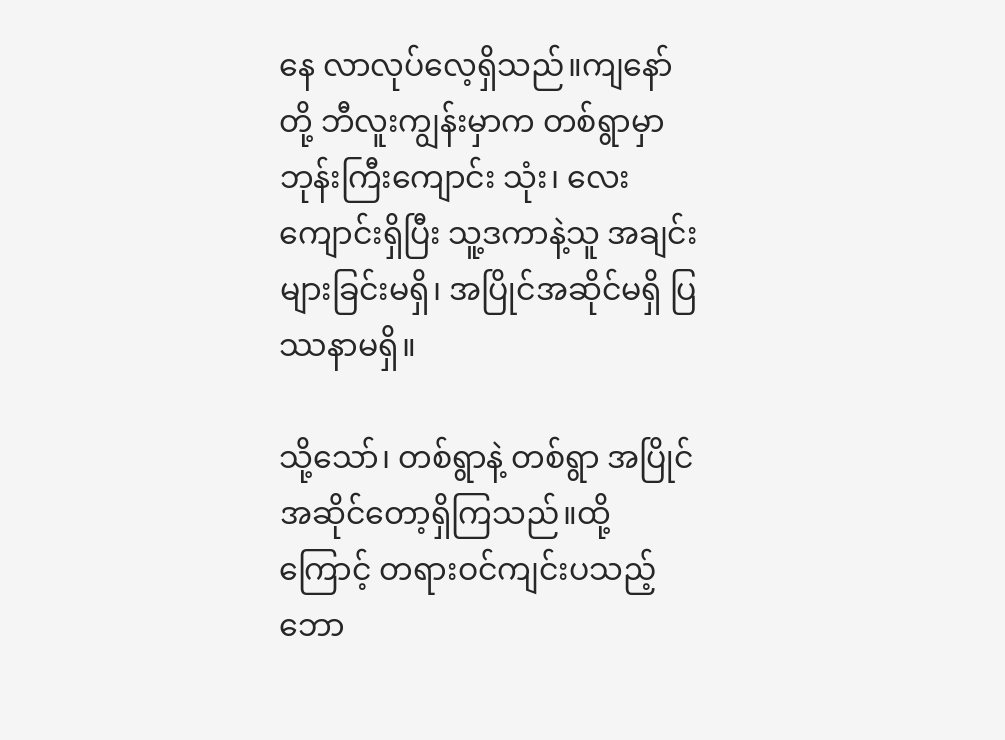နေ လာလုပ်လေ့ရှိသည်။ကျနော်တို့ ဘီလူးကျွန်းမှာက တစ်ရွာမှာ ဘုန်းကြီးကျောင်း သုံး၊ လေး ကျောင်းရှိပြီး သူ့ဒကာနဲ့သူ အချင်းများခြင်းမရှိ၊ အပြိုင်အဆိုင်မရှိ ပြဿနာမရှိ။

သို့သော်၊ တစ်ရွာနဲ့ တစ်ရွာ အပြိုင်အဆိုင်တော့ရှိကြသည်။ထို့ကြောင့် တရားဝင်ကျင်းပသည့် ဘော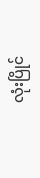လုံးပြိုင်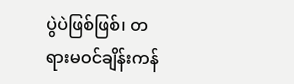ပွဲပဲဖြစ်ဖြစ်၊ တရားမဝင်ချိန်းကန်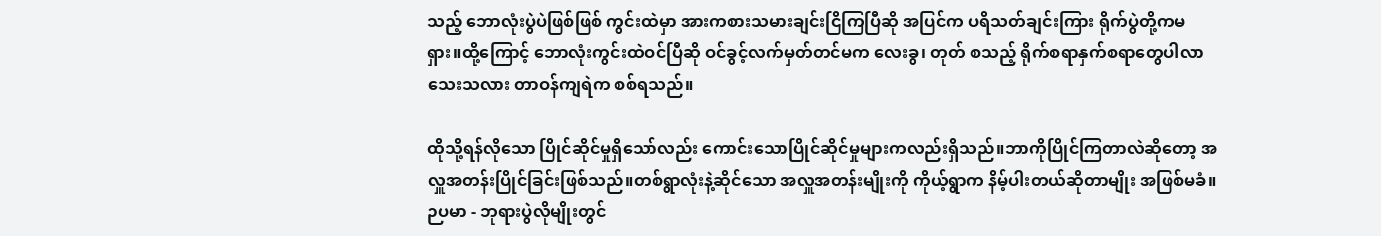သည့် ဘောလုံးပွဲပဲဖြစ်ဖြစ် ကွင်းထဲမှာ အားကစားသမားချင်းငြိကြပြီဆို အပြင်က ပရိသတ်ချင်းကြား ရိုက်ပွဲတို့ကမရှား။ထို့ကြောင့် ဘောလုံးကွင်းထဲဝင်ပြီဆို ဝင်ခွင့်လက်မှတ်တင်မက လေးခွ၊ တုတ် စသည့် ရိုက်စရာနှက်စရာတွေပါလာသေးသလား တာဝန်ကျရဲက စစ်ရသည်။

ထိုသို့ရန်လိုသော ပြိုင်ဆိုင်မှုရှိသော်လည်း ကောင်းသောပြိုင်ဆိုင်မှုများကလည်းရှိသည်။ဘာကိုပြိုင်ကြတာလဲဆိုတော့ အလှူအတန်းပြိုင်ခြင်းဖြစ်သည်။တစ်ရွာလုံးနဲ့ဆိုင်သော အလှူအတန်းမျိုးကို ကိုယ့်ရွာက နိမ့်ပါးတယ်ဆိုတာမျိုး အဖြစ်မခံ။ဉပမာ - ဘုရားပွဲလိုမျိုးတွင်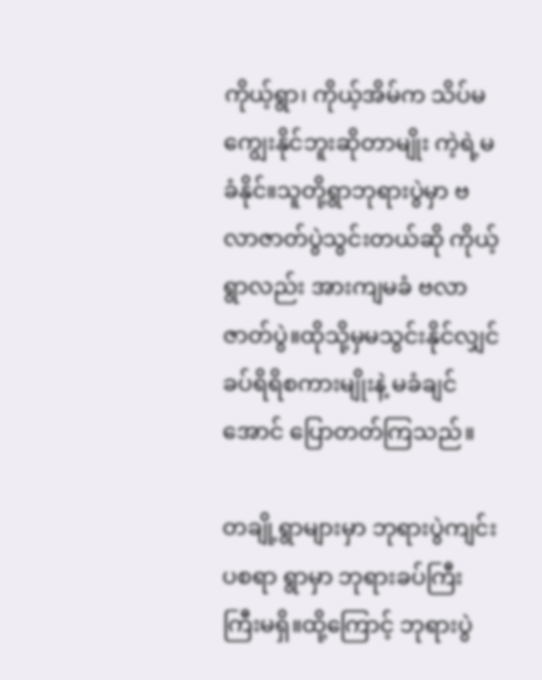ကိုယ့်ရွာ၊ ကိုယ့်အိမ်က သိပ်မကျွေးနိုင်ဘူးဆိုတာမျိုး ကဲ့ရဲ့မခံနိုင်။သူတို့ရွာဘုရားပွဲမှာ ဗလာဇာတ်ပွဲသွင်းတယ်ဆို ကိုယ့်ရွာလည်း အားကျမခံ ဗလာဇာတ်ပွဲ။ထိုသို့မှမသွင်းနိုင်လျှင် ခပ်ရိရိစကားမျိုးနဲ့ မခံချင်အောင် ပြောတတ်ကြသည်။

တချို့ရွာများမှာ ဘုရားပွဲကျင်းပစရာ ရွာမှာ ဘုရားခပ်ကြီးကြီးမရှိ။ထို့ကြောင့် ဘုရားပွဲ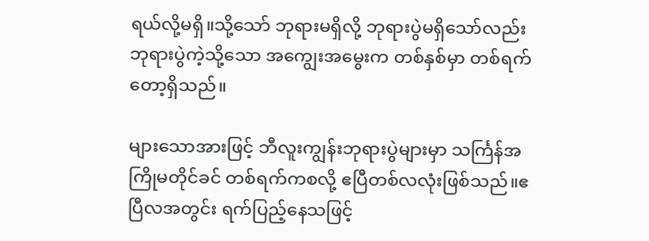ရယ်လို့မရှိ။သို့သော် ဘုရားမရှိလို့ ဘုရားပွဲမရှိသော်လည်း ဘုရားပွဲကဲ့သို့သော အကျွေးအမွေးက တစ်နှစ်မှာ တစ်ရက်တော့ရှိသည်။

များသောအားဖြင့် ဘီလူးကျွန်းဘုရားပွဲများမှာ သင်္ကြန်အကြိုမတိုင်ခင် တစ်ရက်ကစလို့ ဧပြီတစ်လလုံးဖြစ်သည်။ဧပြီလအတွင်း ရက်ပြည့်နေသဖြင့်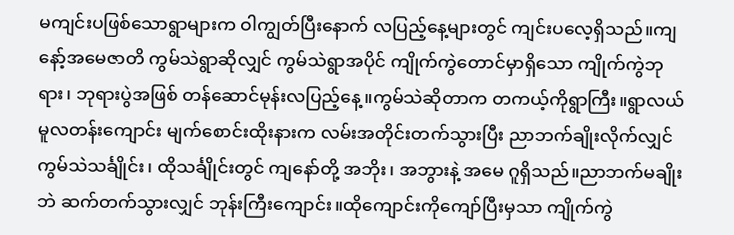မကျင်းပဖြစ်သောရွာများက ဝါကျွတ်ပြီးနောက် လပြည့်နေ့များတွင် ကျင်းပလေ့ရှိသည်။ကျနော့်အမေဇာတိ ကွမ်သဲရွာဆိုလျှင် ကွမ်သဲရွာအပိုင် ကျိုက်ကွဲတောင်မှာရှိသော ကျိုက်ကွဲဘုရား၊ ဘုရားပွဲအဖြစ် တန်ဆောင်မုန်းလပြည့်နေ့။ကွမ်သဲဆိုတာက တကယ့်ကိုရွာကြီး။ရွာလယ် မူလတန်းကျောင်း မျက်စောင်းထိုးနားက လမ်းအတိုင်းတက်သွားပြီး ညာဘက်ချိုးလိုက်လျှင် ကွမ်သဲသင်္ချိုင်း၊ ထိုသင်္ချိုင်းတွင် ကျနော်တို့ အဘိုး၊ အဘွားနဲ့ အမေ ဂူရှိသည်။ညာဘက်မချိုးဘဲ ဆက်တက်သွားလျှင် ဘုန်းကြီးကျောင်း။ထိုကျောင်းကိုကျော်ပြီးမှသာ ကျိုက်ကွဲ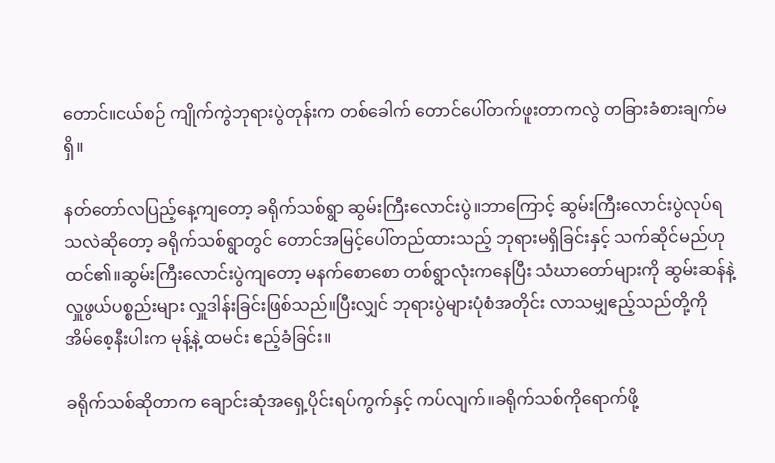တောင်။ငယ်စဉ် ကျိုက်ကွဲဘုရားပွဲတုန်းက တစ်ခေါက် တောင်ပေါ်တက်ဖူးတာကလွဲ တခြားခံစားချက်မရှိ။

နတ်တော်လပြည့်နေ့ကျတော့ ခရိုက်သစ်ရွာ ဆွမ်းကြီးလောင်းပွဲ။ဘာကြောင့် ဆွမ်းကြီးလောင်းပွဲလုပ်ရသလဲဆိုတော့ ခရိုက်သစ်ရွာတွင် တောင်အမြင့်ပေါ်တည်ထားသည့် ဘုရားမရှိခြင်းနှင့် သက်ဆိုင်မည်ဟုထင်၏။ဆွမ်းကြီးလောင်းပွဲကျတော့ မနက်စောစော တစ်ရွာလုံးကနေပြီး သံဃာတော်များကို ဆွမ်းဆန်နဲ့ လှူဖွယ်ပစ္စည်းများ လှူဒါန်းခြင်းဖြစ်သည်။ပြီးလျှင် ဘုရားပွဲများပုံစံအတိုင်း လာသမျှဧည့်သည်တို့ကို အိမ်စေ့နီးပါးက မုန့်နဲ့ ထမင်း ဧည့်ခံခြင်း။

ခရိုက်သစ်ဆိုတာက ချောင်းဆုံအရှေ့ပိုင်းရပ်ကွက်နှင့် ကပ်လျက်။ခရိုက်သစ်ကိုရောက်ဖို့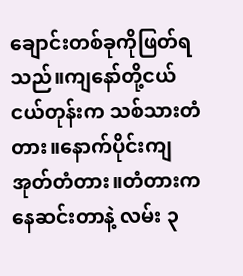ချောင်းတစ်ခုကိုဖြတ်ရသည်။ကျနော်တို့ငယ်ငယ်တုန်းက သစ်သားတံတား။နောက်ပိုင်းကျ အုတ်တံတား။တံတားကနေဆင်းတာနဲ့ လမ်း ၃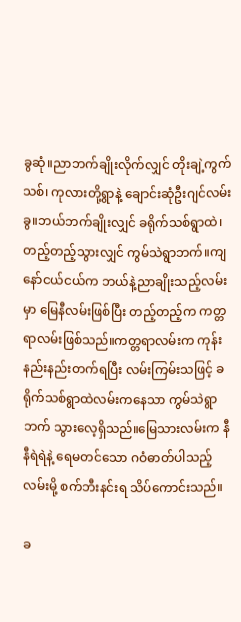ခွဆုံ။ညာဘက်ချိုးလိုက်လျှင် တိုးချဲ့ကွက်သစ်၊ ကုလားတို့ရွာနဲ့ ချောင်းဆုံဦးဂျင်လမ်းခွ။ဘယ်ဘက်ချိုးလျှင် ခရိုက်သစ်ရွာထဲ၊ တည့်တည့်သွားလျှင် ကွမ်သဲရွာဘက်။ကျနော်ငယ်ငယ်က ဘယ်နဲ့ညာချိုးသည့်လမ်းမှာ မြေနီလမ်းဖြစ်ပြီး တည့်တည့်က ကတ္တရာလမ်းဖြစ်သည်။ကတ္တရာလမ်းက ကုန်းနည်းနည်းတက်ရပြီး လမ်းကြမ်းသဖြင့် ခရိုက်သစ်ရွာထဲလမ်းကနေသာ ကွမ်သဲရွာဘက် သွားလေ့ရှိသည်။မြေသားလမ်းက နီနီရဲရဲနဲ့ ရေမတင်သော ဂဝံဓာတ်ပါသည့်လမ်းမို့ စက်ဘီးနင်းရ သိပ်ကောင်းသည်။

ခ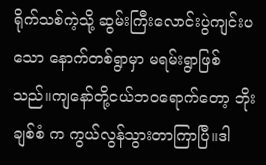ရိုက်သစ်ကဲ့သို့ ဆွမ်းကြီးလောင်းပွဲကျင်းပသော နောက်တစ်ရွာမှာ မရမ်းရွာဖြစ်သည်။ကျနော်တို့ငယ်ဘဝရောက်တော့ ဘိုးချစ်စံ က ကွယ်လွန်သွားတာကြာပြီ။ဒါ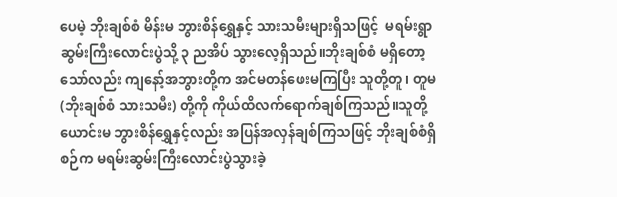ပေမဲ့ ဘိုးချစ်စံ မိန်းမ ဘွားစိန်ရွှေနှင့် သားသမီးများရှိသဖြင့်  မရမ်းရွာဆွမ်းကြီးလောင်းပွဲသို့ ၃ ညအိပ် သွားလေ့ရှိသည်။ဘိုးချစ်စံ မရှိတော့သော်လည်း ကျနော့်အဘွားတို့က အင်မတန်ဖေးမကြပြီး သူတို့တူ၊ တူမ (ဘိုးချစ်စံ သားသမီး) တို့ကို ကိုယ်ထိလက်ရောက်ချစ်ကြသည်။သူတို့ယောင်းမ ဘွားစိန်ရွှေနှင့်လည်း အပြန်အလှန်ချစ်ကြသဖြင့် ဘိုးချစ်စံရှိစဉ်က မရမ်းဆွမ်းကြီးလောင်းပွဲသွားခဲ့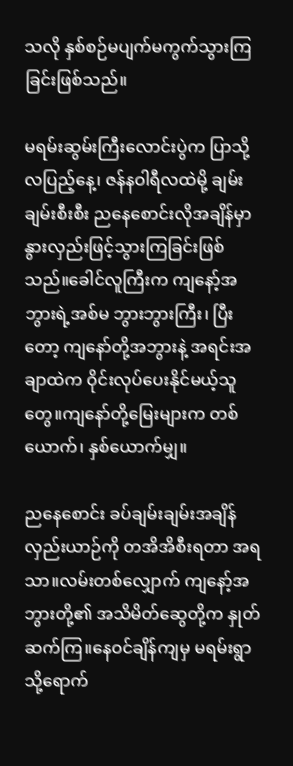သလို နှစ်စဉ်မပျက်မကွက်သွားကြခြင်းဖြစ်သည်။

မရမ်းဆွမ်းကြီးလောင်းပွဲက ပြာသို့လပြည့်နေ့၊ ဇန်နဝါရီလထဲမို့ ချမ်းချမ်းစီးစီး ညနေစောင်းလိုအချိန်မှာ နွားလှည်းဖြင့်သွားကြခြင်းဖြစ်သည်။ခေါင်လူကြီးက ကျနော့်အဘွားရဲ့အစ်မ ဘွားဘွားကြီး၊ ပြီးတော့ ကျနော်တို့အဘွားနဲ့ အရင်းအချာထဲက ဝိုင်းလုပ်ပေးနိုင်မယ့်သူတွေ။ကျနော်တို့မြေးများက တစ်ယောက်၊ နှစ်ယောက်မျှ။

ညနေစောင်း ခပ်ချမ်းချမ်းအချိန် လှည်းယာဉ်ကို တအိအိစီးရတာ အရသာ။လမ်းတစ်လျှောက် ကျနော့်အဘွားတို့၏ အသိမိတ်ဆွေတို့က နှုတ်ဆက်ကြ။နေဝင်ချိန်ကျမှ မရမ်းရွာသို့ရောက်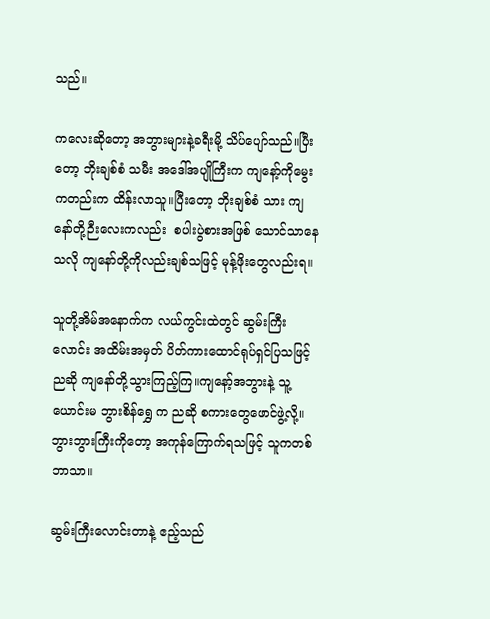သည်။

ကလေးဆိုတော့ အဘွားများနဲ့ခရီးမို့ သိပ်ပျော်သည်။ပြီးတော့ ဘိုးချစ်စံ သမီး အဒေါ်အပျိုကြီးက ကျနော့်ကိုမွေးကတည်းက ထိန်းလာသူ။ပြီးတော့ ဘိုးချစ်စံ သား ကျနော်တို့ဉီးလေးကလည်း  စပါးပွဲစားအဖြစ် သောင်သာနေသလို ကျနော်တို့ကိုလည်းချစ်သဖြင့် မုန့်ဖိုးတွေလည်းရ။

သူတို့အိမ်အနောက်က လယ်ကွင်းထဲတွင် ဆွမ်းကြီးလောင်း အထိမ်းအမှတ် ပိတ်ကားထောင်ရုပ်ရှင်ပြသဖြင့် ညဆို ကျနော်တို့သွားကြည့်ကြ။ကျနော့်အဘွားနဲ့ သူ့ယောင်းမ ဘွားစိန်ရွှေ က ညဆို စကားတွေဖောင်ဖွဲ့လို့။ဘွားဘွားကြီးကိုတော့ အကုန်ကြောက်ရသဖြင့် သူကတစ်ဘာသာ။

ဆွမ်းကြီးလောင်းတာနဲ့ ဧည့်သည်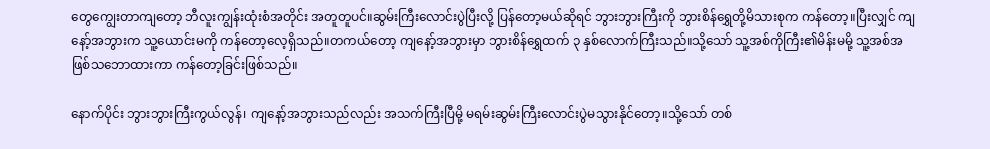တွေကျွေးတာကျတော့ ဘီလူးကျွန်းထုံးစံအတိုင်း အတူတူပင်။ဆွမ်းကြီးလောင်းပွဲပြီးလို့ ပြန်တော့မယ်ဆိုရင် ဘွားဘွားကြီးကို ဘွားစိန်ရွှေတို့မိသားစုက ကန်တော့။ပြီးလျှင် ကျနော့်အဘွားက သူ့ယောင်းမကို ကန်တော့လေ့ရှိသည်။တကယ်တော့ ကျနော့်အဘွားမှာ ဘွားစိန်ရွှေထက် ၃ နှစ်လောက်ကြီးသည်။သို့သော် သူ့အစ်ကိုကြီး၏မိန်းမမို့ သူ့အစ်အဖြစ်သဘောထားကာ ကန်တော့ခြင်းဖြစ်သည်။

နောက်ပိုင်း ဘွားဘွားကြီးကွယ်လွန်၊ ကျနော့်အဘွားသည်လည်း အသက်ကြီးပြီမို့ မရမ်းဆွမ်းကြီးလောင်းပွဲမသွားနိုင်တော့။သို့သော် တစ်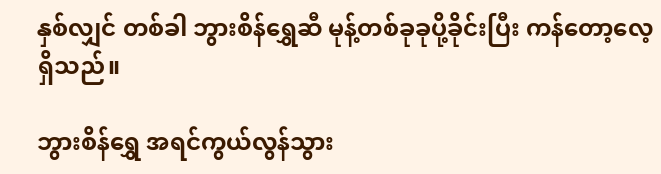နှစ်လျှင် တစ်ခါ ဘွားစိန်ရွှေဆီ မုန့်တစ်ခုခုပို့ခိုင်းပြီး ကန်တော့လေ့ရှိသည်။

ဘွားစိန်ရွှေ အရင်ကွယ်လွန်သွား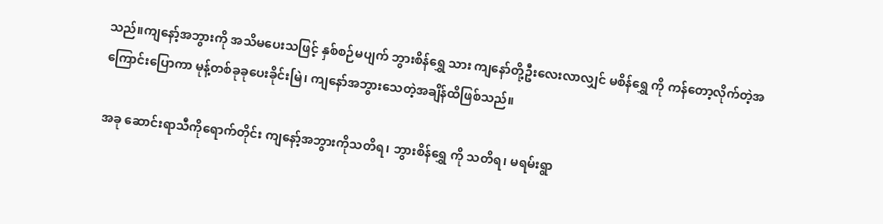သည်။ကျနော့်အဘွားကို အသိမပေးသဖြင့် နှစ်စဉ်မပျက် ဘွားစိန်ရွှေ သား ကျနော်တို့ဦးလေးလာလျှင် မစိန်ရွှေ ကို ကန်တော့လိုက်တဲ့အကြောင်းပြောကာ မုန့်တစ်ခုခုပေးခိုင်းမြဲ၊ ကျနော်အဘွားသေတဲ့အချိန်ထိဖြစ်သည်။

အခု ဆောင်းရာသီကိုရောက်တိုင်း ကျနော့်အဘွားကိုသတိရ၊ ဘွားစိန်ရွှေ ကို သတိရ၊ မရမ်းရွာ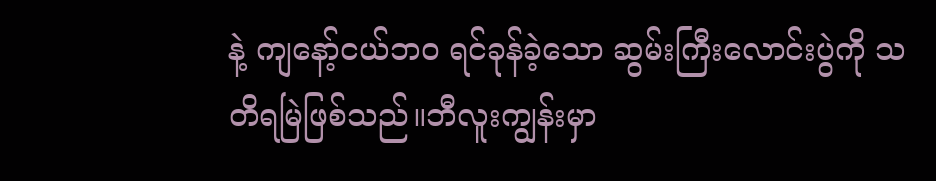နဲ့ ကျနော့်ငယ်ဘဝ ရင်ခုန်ခဲ့သော ဆွမ်းကြီးလောင်းပွဲကို သတိရမြဲဖြစ်သည်။ဘီလူးကျွန်းမှာ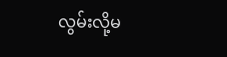လွမ်းလို့မ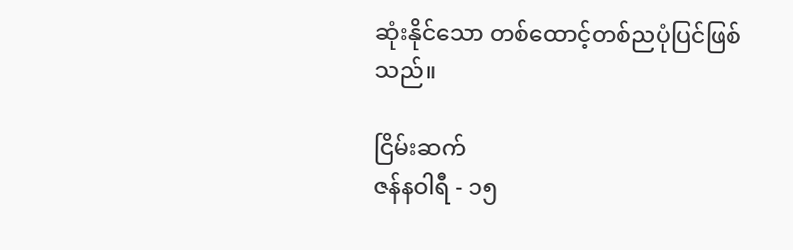ဆုံးနိုင်သော တစ်ထောင့်တစ်ညပုံပြင်ဖြစ်သည်။

ငြိမ်းဆက်
ဇန်နဝါရီ - ၁၅